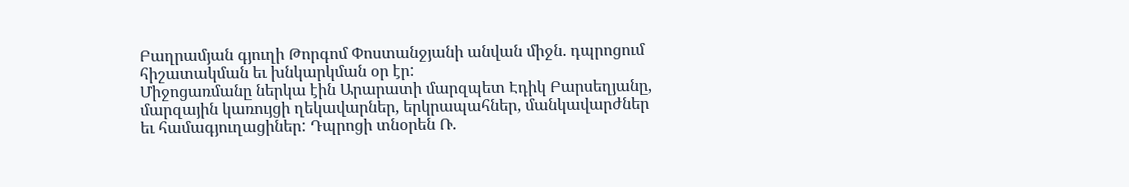Բաղրամյան գյուղի Թորգոմ Փոստանջյանի անվան միջն. դպրոցում հիշատակման եւ խնկարկման օր էր:
Միջոցառմանը ներկա էին Արարատի մարզպետ Էդիկ Բարսեղյանը, մարզային կառույցի ղեկավարներ, երկրապահներ, մանկավարժներ եւ համագյուղացիներ: Դպրոցի տնօրեն Ռ.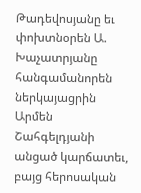Թադեվոսյանը եւ փոխտնօրեն Ա. Խաչատրյանը հանգամանորեն ներկայացրին Արմեն Շահգելդյանի անցած կարճատեւ, բայց հերոսական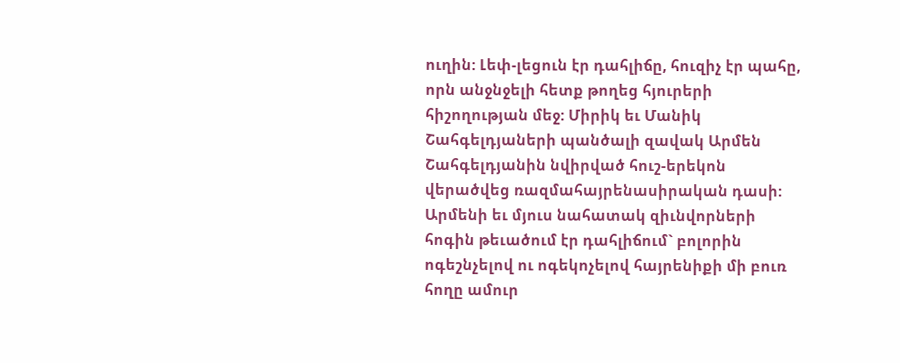ուղին: Լեփ-լեցուն էր դահլիճը, հուզիչ էր պահը, որն անջնջելի հետք թողեց հյուրերի հիշողության մեջ: Միրիկ եւ Մանիկ Շահգելդյաների պանծալի զավակ Արմեն Շահգելդյանին նվիրված հուշ-երեկոն վերածվեց ռազմահայրենասիրական դասի: Արմենի եւ մյուս նահատակ զիւնվորների հոգին թեւածում էր դահլիճում` բոլորին ոգեշնչելով ու ոգեկոչելով հայրենիքի մի բուռ հողը ամուր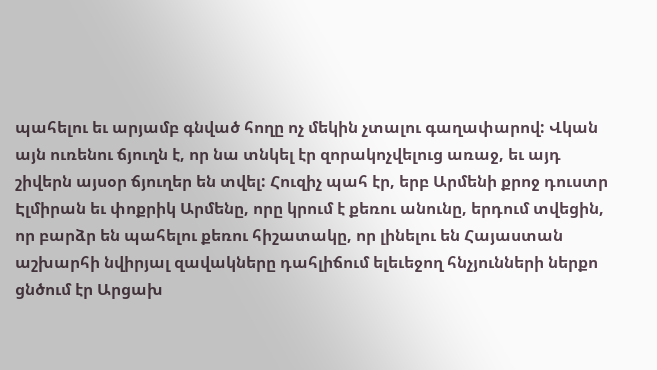պահելու եւ արյամբ գնված հողը ոչ մեկին չտալու գաղափարով: Վկան այն ուռենու ճյուղն է, որ նա տնկել էր զորակոչվելուց առաջ, եւ այդ շիվերն այսօր ճյուղեր են տվել: Հուզիչ պահ էր, երբ Արմենի քրոջ դուստր Էլմիրան եւ փոքրիկ Արմենը, որը կրում է քեռու անունը, երդում տվեցին, որ բարձր են պահելու քեռու հիշատակը, որ լինելու են Հայաստան աշխարհի նվիրյալ զավակները դահլիճում ելեւեջող հնչյունների ներքո ցնծում էր Արցախ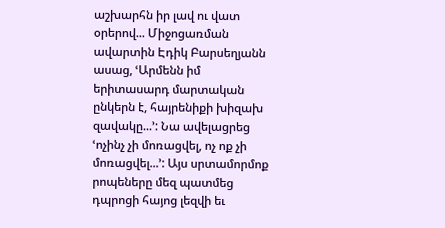աշխարհն իր լավ ու վատ օրերով... Միջոցառման ավարտին Էդիկ Բարսեղյանն ասաց, ՙԱրմենն իմ երիտասարդ մարտական ընկերն է, հայրենիքի խիզախ զավակը...՚: Նա ավելացրեց ՙոչինչ չի մոռացվել, ոչ ոք չի մոռացվել...՚: Այս սրտամորմոք րոպեները մեզ պատմեց դպրոցի հայոց լեզվի եւ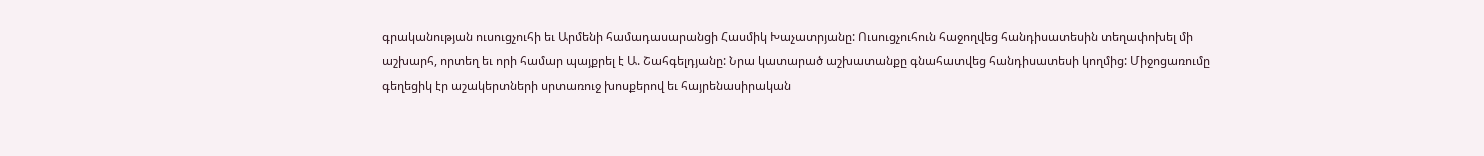գրականության ուսուցչուհի եւ Արմենի համադասարանցի Հասմիկ Խաչատրյանը: Ուսուցչուհուն հաջողվեց հանդիսատեսին տեղափոխել մի աշխարհ, որտեղ եւ որի համար պայքրել է Ա. Շահգելդյանը: Նրա կատարած աշխատանքը գնահատվեց հանդիսատեսի կողմից: Միջոցառումը գեղեցիկ էր աշակերտների սրտառուջ խոսքերով եւ հայրենասիրական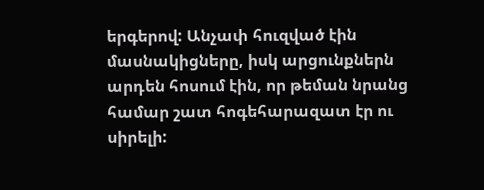երգերով: Անչափ հուզված էին մասնակիցները, իսկ արցունքներն արդեն հոսում էին, որ թեման նրանց համար շատ հոգեհարազատ էր ու սիրելի: